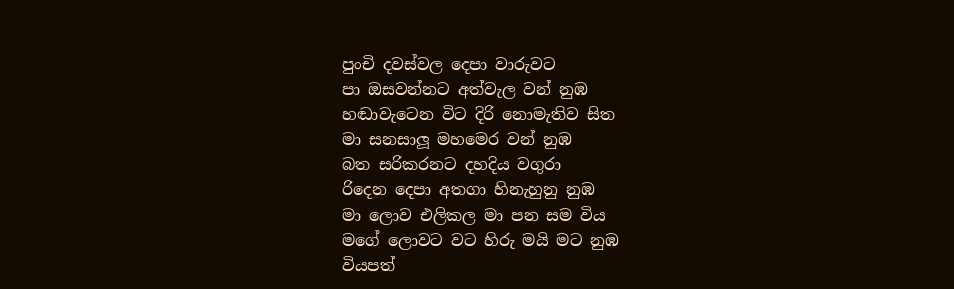පුංචි දවස්වල දෙපා වාරුවට
පා ඔසවන්නට අත්වැල වන් නුඹ
හඬාවැටෙන විට දිරි නොමැතිව සිත
මා සනසාලූ මහමෙර වන් නුඹ
බත සරිකරනට දහදිය වගුරා
රිදෙන දෙපා අතගා හිනැහුනු නුඹ
මා ලොව එලිකල මා පන සම විය
මගේ ලොවට වට හිරු මයි මට නුඹ
වියපත්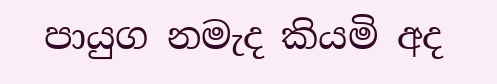පායුග නමැද කියමි අද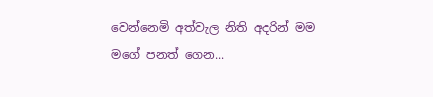වෙන්නෙමි අත්වැල නිති අදරින් මම
මගේ පනත් ගෙන...